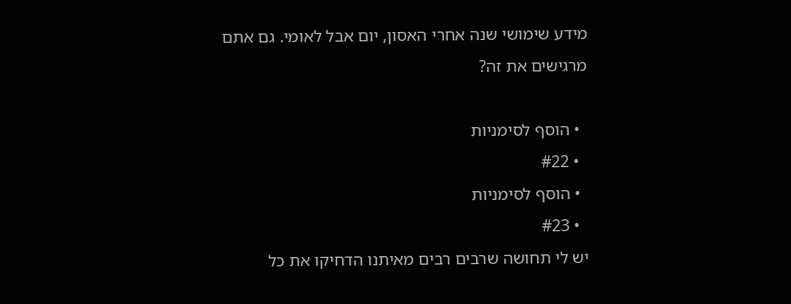מידע שימושי שנה אחרי האסון, יום אבל לאומי. גם אתם מרגישים את זה?

  • הוסף לסימניות
  • #22
  • הוסף לסימניות
  • #23
יש לי תחושה שרבים רבים מאיתנו הדחיקו את כל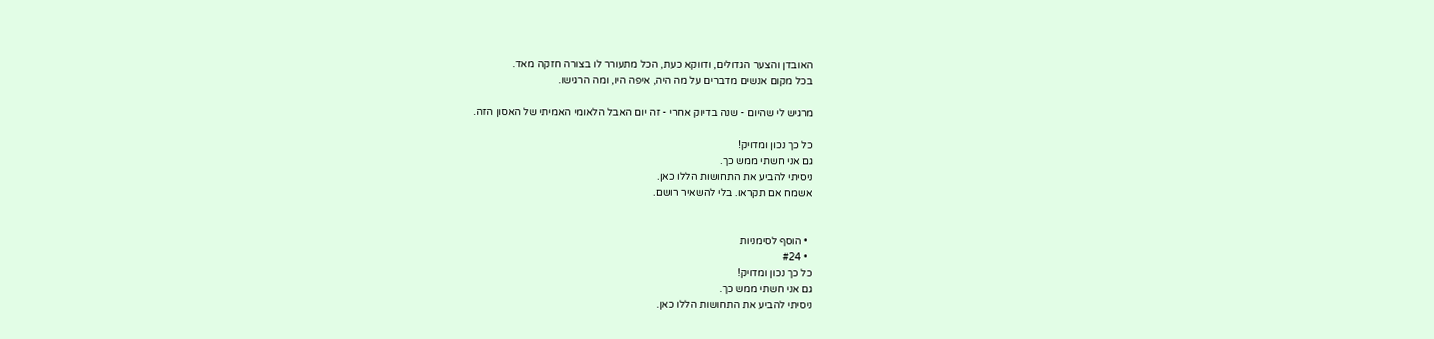האובדן והצער הגדולים, ודווקא כעת, הכל מתעורר לו בצורה חזקה מאד.
בכל מקום אנשים מדברים על מה היה, איפה היו, ומה הרגישו.

מרגיש לי שהיום - שנה בדיוק אחרי - זה יום האבל הלאומי האמיתי של האסון הזה.

כל כך נכון ומדויק!
גם אני חשתי ממש כך.
ניסיתי להביע את התחושות הללו כאן.
אשמח אם תקראו. בלי להשאיר רושם.


  • הוסף לסימניות
  • #24
כל כך נכון ומדויק!
גם אני חשתי ממש כך.
ניסיתי להביע את התחושות הללו כאן.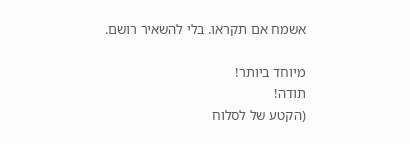אשמח אם תקראו. בלי להשאיר רושם.

מיוחד ביותר!
תודה!
(הקטע של לסלוח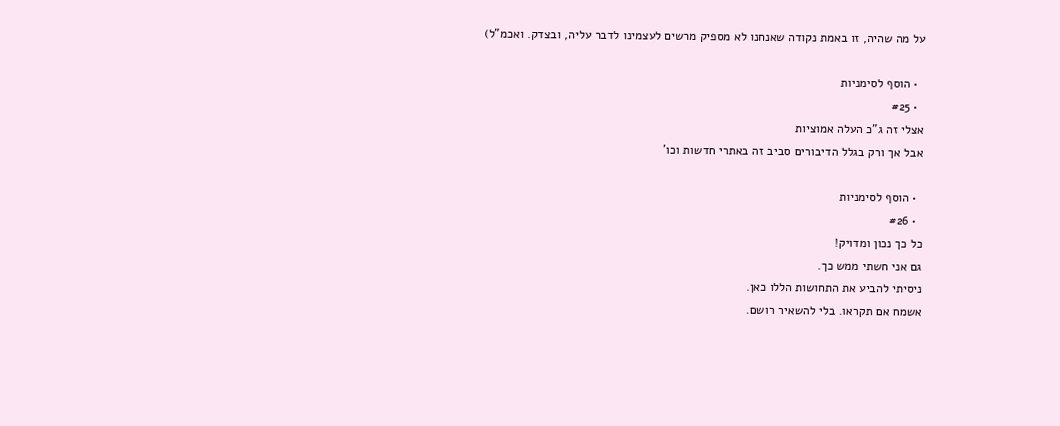על מה שהיה, זו באמת נקודה שאנחנו לא מספיק מרשים לעצמינו לדבר עליה, ובצדק. ואכמ"ל)

  • הוסף לסימניות
  • #25
אצלי זה ג"כ העלה אמוציות
אבל אך ורק בגלל הדיבורים סביב זה באתרי חדשות וכו'

  • הוסף לסימניות
  • #26
כל כך נכון ומדויק!
גם אני חשתי ממש כך.
ניסיתי להביע את התחושות הללו כאן.
אשמח אם תקראו. בלי להשאיר רושם.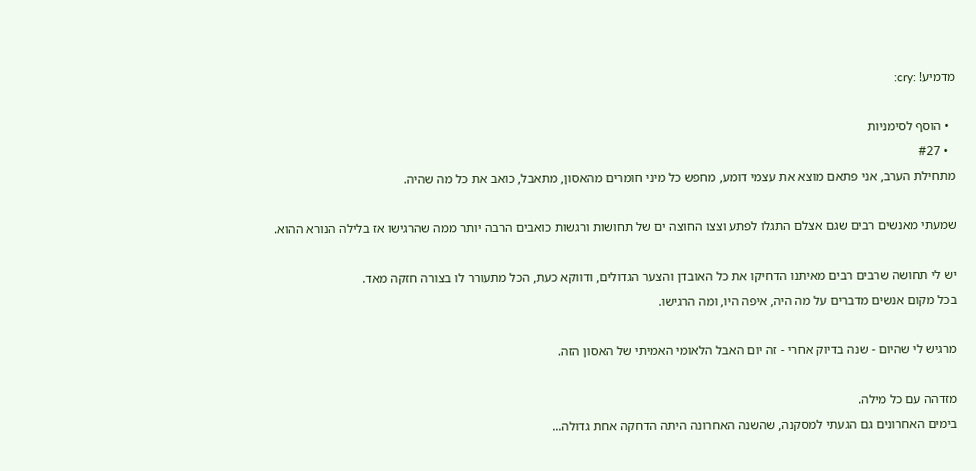מדמיע! :cry:

  • הוסף לסימניות
  • #27
מתחילת הערב, אני פתאם מוצא את עצמי דומע, מחפש כל מיני חומרים מהאסון, מתאבל, כואב את כל מה שהיה.

שמעתי מאנשים רבים שגם אצלם התגלו לפתע וצצו החוצה ים של תחושות ורגשות כואבים הרבה יותר ממה שהרגישו אז בלילה הנורא ההוא.

יש לי תחושה שרבים רבים מאיתנו הדחיקו את כל האובדן והצער הגדולים, ודווקא כעת, הכל מתעורר לו בצורה חזקה מאד.
בכל מקום אנשים מדברים על מה היה, איפה היו, ומה הרגישו.

מרגיש לי שהיום - שנה בדיוק אחרי - זה יום האבל הלאומי האמיתי של האסון הזה.

מזדהה עם כל מילה.
בימים האחרונים גם הגעתי למסקנה, שהשנה האחרונה היתה הדחקה אחת גדולה...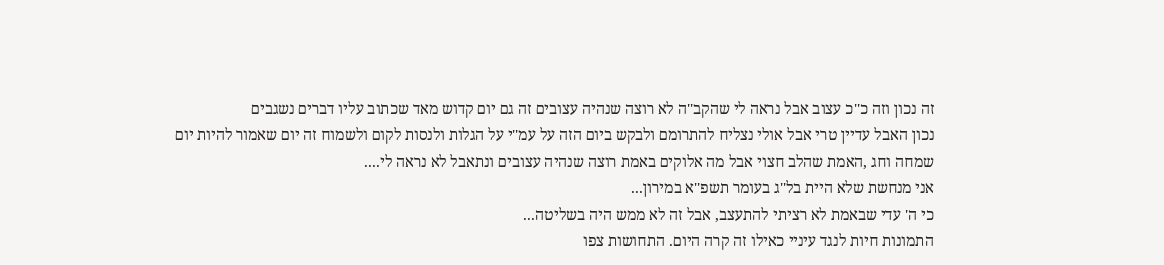זה נכון וזה כ''כ עצוב אבל נראה לי שהקב''ה לא רוצה שנהיה עצובים זה גם יום קדוש מאד שכתוב עליו דברים נשגבים
נכון האבל עדיין טרי אבל אולי נצליח להתרומם ולבקש ביום הזה על עמ''י על הגלות ולנסות לקום ולשמוח זה יום שאמור להיות יום שמחה וחג ,האמת שהלב חצוי אבל מה אלוקים באמת רוצה שנהיה עצובים ונתאבל לא נראה לי....
אני מנחשת שלא היית בל''ג בעומר תשפ''א במירון...
כי ה' עדי שבאמת לא רציתי להתעצב, אבל זה לא ממש היה בשליטה...
התמונות חיות לנגד עיניי כאילו זה קרה היום. התחושות צפו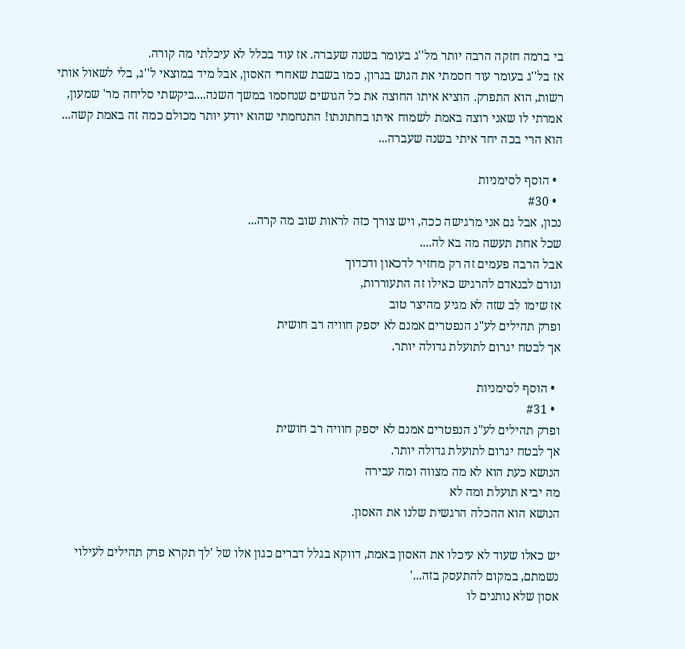בי ברמה חזקה הרבה יותר מל''ג בעומר בשנה שעברה. אז עוד בכלל לא עיכלתי מה קורה.
אז בל''ג בעומר עוד חסמתי את הגוש בגרון, כמו בשבת שאחרי האסון, אבל מיד במוצאי ל''ג, בלי לשאול אותי רשות, הוא התפרק. הוציא איתו החוצה את כל הגושים שנחסמו במשך השנה....ביקשתי סליחה מר' שמעון, אמרתי לו שאני רוצה באמת לשמוח איתו בחתונתו! התנחמתי שהוא יודע יותר מכולם כמה זה באמת קשה... הוא הרי בכה יחד איתי בשנה שעברה...

  • הוסף לסימניות
  • #30
נכון, אבל גם אני מרגישה ככה, ויש צורך כזה לראות שוב מה קרה...
שכל אחת תעשה מה בא לה....
אבל הרבה פעמים זה רק מחזיר לדכאון ודכדוך
וגורם לבנאדם להרגיש כאילו זה התעוררות,
אז שימו לב שזה לא מגיע מהיצר טוב
ופרק תהילים לע"נ הנפטרים אמנם לא יספק חוויה רב חושית
אך לבטח יגרום לתועלת גדולה יותר.

  • הוסף לסימניות
  • #31
ופרק תהילים לע"נ הנפטרים אמנם לא יספק חוויה רב חושית
אך לבטח יגרום לתועלת גדולה יותר.
הנושא כעת הוא לא מה מצווה ומה עבירה
מה יביא תועלת ומה לא
הנושא הוא ההכלה הרגשית שלנו את האסון.

יש כאלו שעוד לא עיכלו את האסון באמת, דווקא בגלל דברים כגון אלו של 'לך תקרא פרק תהילים לעילוי נשמתם, במקום להתעסק בזה...'
אסון שלא נותנים לו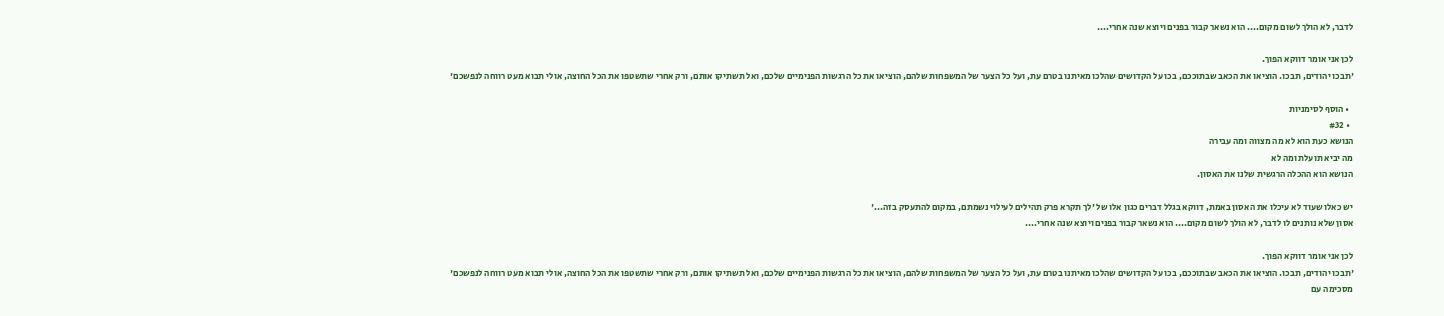לדבר, לא הולך לשום מקום.... הוא נשאר קבור בפנים ויוצא שנה אחרי....

לכן אני אומר דווקא הפוך.
'תבכו יהודים, תבכו. הוציאו את הכאב שבתוככם, בכו על הקדושים שהלכו מאיתנו בטרם עת, ועל כל הצער של המשפחות שלהם, הוציאו את כל הרגשות הפנימיים שלכם, ואל תשתיקו אותם, ורק אחרי שתשטפו את הכל החוצה, אולי תבוא מעט רווחה לנפשכם'

  • הוסף לסימניות
  • #32
הנושא כעת הוא לא מה מצווה ומה עבירה
מה יביא תועלת ומה לא
הנושא הוא ההכלה הרגשית שלנו את האסון.

יש כאלו שעוד לא עיכלו את האסון באמת, דווקא בגלל דברים כגון אלו של 'לך תקרא פרק תהילים לעילוי נשמתם, במקום להתעסק בזה...'
אסון שלא נותנים לו לדבר, לא הולך לשום מקום.... הוא נשאר קבור בפנים ויוצא שנה אחרי....

לכן אני אומר דווקא הפוך.
'תבכו יהודים, תבכו. הוציאו את הכאב שבתוככם, בכו על הקדושים שהלכו מאיתנו בטרם עת, ועל כל הצער של המשפחות שלהם, הוציאו את כל הרגשות הפנימיים שלכם, ואל תשתיקו אותם, ורק אחרי שתשטפו את הכל החוצה, אולי תבוא מעט רווחה לנפשכם'
מסכימה עם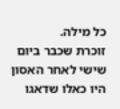כל מילה.
זוכרת שכבר ביום שישי לאחר האסון היו כאלו שדאגו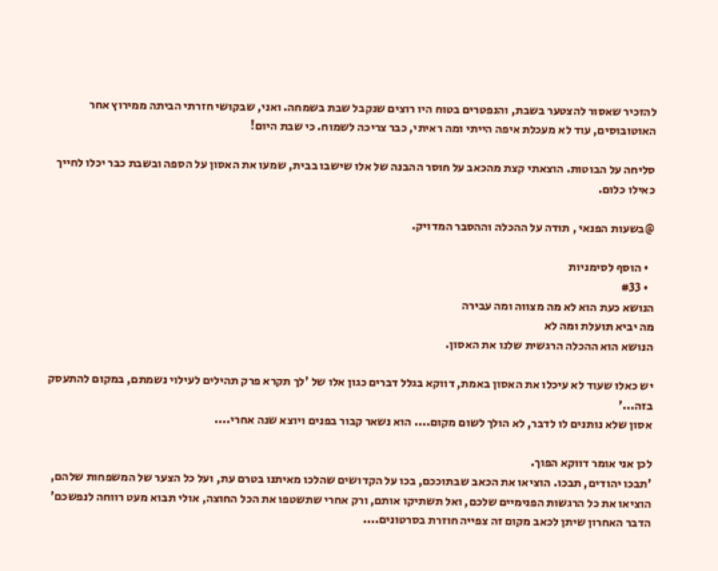להזכיר שאסור להצטער בשבת, והנפטרים בטוח היו רוצים שנקבל שבת בשמחה. ואני, שבקושי חזרתי הביתה ממירוץ אחר האוטובוסים, עוד לא מעכלת איפה הייתי ומה ראיתי, כבר צריכה לשמוח. כי שבת היום!

סליחה על הבוטות. הוצאתי קצת מהכאב על חוסר ההבנה של אלו שישבו בבית, שמעו את האסון על הספה ובשבת כבר יכלו לחייך כאילו כלום.

@בשעות הפנאי , תודה על ההכלה וההסבר המדויק.

  • הוסף לסימניות
  • #33
הנושא כעת הוא לא מה מצווה ומה עבירה
מה יביא תועלת ומה לא
הנושא הוא ההכלה הרגשית שלנו את האסון.

יש כאלו שעוד לא עיכלו את האסון באמת, דווקא בגלל דברים כגון אלו של 'לך תקרא פרק תהילים לעילוי נשמתם, במקום להתעסק בזה...'
אסון שלא נותנים לו לדבר, לא הולך לשום מקום.... הוא נשאר קבור בפנים ויוצא שנה אחרי....

לכן אני אומר דווקא הפוך.
'תבכו יהודים, תבכו. הוציאו את הכאב שבתוככם, בכו על הקדושים שהלכו מאיתנו בטרם עת, ועל כל הצער של המשפחות שלהם, הוציאו את כל הרגשות הפנימיים שלכם, ואל תשתיקו אותם, ורק אחרי שתשטפו את הכל החוצה, אולי תבוא מעט רווחה לנפשכם'
הדבר האחרון שיתן לכאב מקום זה צפייה חוזרת בסרטונים....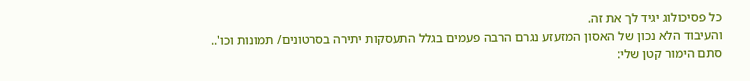כל פסיכולוג יגיד לך את זה.
והעיבוד הלא נכון של האסון המזעזע נגרם הרבה פעמים בגלל התעסקות יתירה בסרטונים/ תמונות וכו'..
סתם הימור קטן שלי: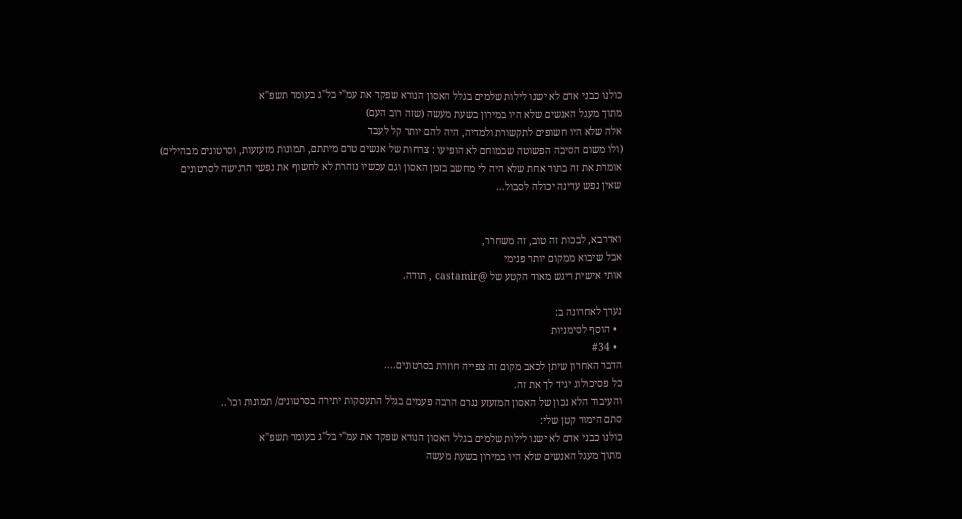כולנו כבני אדם לא ישנו לילות שלמים בגלל האסון הנורא שפקד את עמ"י בל"ג בעומר תשפ"א
מתוך מעגל האנשים שלא היו במירון בשעת מעשה (שזה רוב העם)
אלה שלא היו חשופים לתקשורת ולמדיה, היה להם יותר קל לעבד
(ולו משום הסיבה הפשוטה שבמוחם לא הופיעו : צרחות של אנשים טרם מיתתם, תמונות מזעזעות, וסרטונים מבהילים)
אומרת את זה בתור אחת שלא היה לי מחשב בזמן האסון וגם עכשיו נזהרת לא לחשוף את נפשי הרגישה לסרטונים
שאין נפש עדינה יכולה לסבול...


ואדרבא, לבכות זה טוב, זה משחרר,
אבל שיבוא ממקום יותר פנימי
אותי אישית ריגש מאוד הקטע של @castamir , תודה.

נערך לאחרונה ב:
  • הוסף לסימניות
  • #34
הדבר האחרון שיתן לכאב מקום זה צפייה חוזרת בסרטונים....
כל פסיכולוג יגיד לך את זה.
והעיבוד הלא נכון של האסון המזעזע נגרם הרבה פעמים בגלל התעסקות יתירה בסרטונים/ תמונות וכו'..
סתם הימור קטן שלי:
כולנו כבני אדם לא ישנו לילות שלמים בגלל האסון הנורא שפקד את עמ"י בל"ג בעומר תשפ"א
מתוך מעגל האנשים שלא היו במירון בשעת מעשה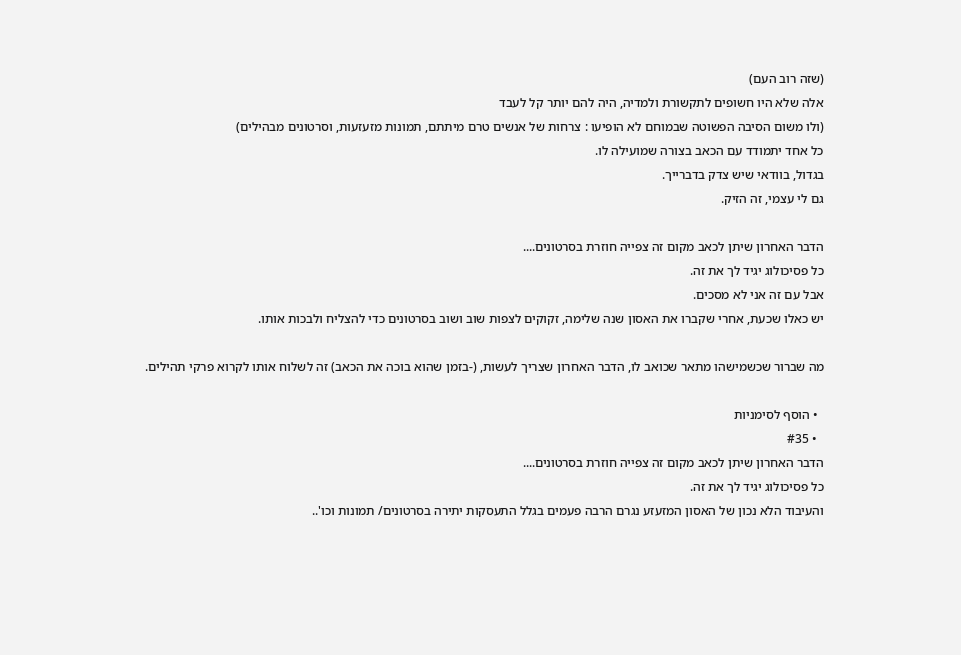(שזה רוב העם)
אלה שלא היו חשופים לתקשורת ולמדיה, היה להם יותר קל לעבד
(ולו משום הסיבה הפשוטה שבמוחם לא הופיעו : צרחות של אנשים טרם מיתתם, תמונות מזעזעות, וסרטונים מבהילים)
כל אחד יתמודד עם הכאב בצורה שמועילה לו.
בגדול, בוודאי שיש צדק בדברייך.
גם לי עצמי, זה הזיק.

הדבר האחרון שיתן לכאב מקום זה צפייה חוזרת בסרטונים....
כל פסיכולוג יגיד לך את זה.
אבל עם זה אני לא מסכים.
יש כאלו שכעת, אחרי שקברו את האסון שנה שלימה, זקוקים לצפות שוב ושוב בסרטונים כדי להצליח ולבכות אותו.

מה שברור שכשמישהו מתאר שכואב לו, הדבר האחרון שצריך לעשות, (-בזמן שהוא בוכה את הכאב) זה לשלוח אותו לקרוא פרקי תהילים.

  • הוסף לסימניות
  • #35
הדבר האחרון שיתן לכאב מקום זה צפייה חוזרת בסרטונים....
כל פסיכולוג יגיד לך את זה.
והעיבוד הלא נכון של האסון המזעזע נגרם הרבה פעמים בגלל התעסקות יתירה בסרטונים/ תמונות וכו'..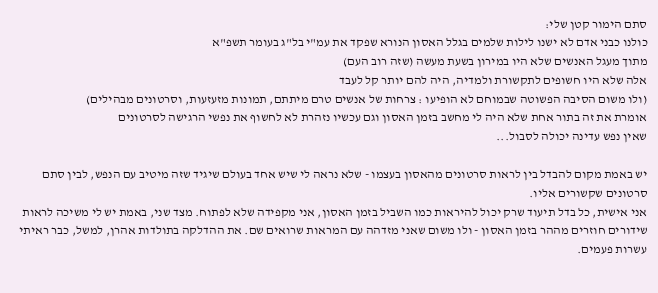סתם הימור קטן שלי:
כולנו כבני אדם לא ישנו לילות שלמים בגלל האסון הנורא שפקד את עמ"י בל"ג בעומר תשפ"א
מתוך מעגל האנשים שלא היו במירון בשעת מעשה (שזה רוב העם)
אלה שלא היו חשופים לתקשורת ולמדיה, היה להם יותר קל לעבד
(ולו משום הסיבה הפשוטה שבמוחם לא הופיעו : צרחות של אנשים טרם מיתתם, תמונות מזעזעות, וסרטונים מבהילים)
אומרת את זה בתור אחת שלא היה לי מחשב בזמן האסון וגם עכשיו נזהרת לא לחשוף את נפשי הרגישה לסרטונים
שאין נפש עדינה יכולה לסבול...

יש באמת מקום להבדל בין לראות סרטונים מהאסון בעצמו - שלא נראה לי שיש אחד בעולם שיגיד שזה מיטיב עם הנפש, לבין סתם סרטונים שקשורים אליו.
אני אישית, כל בדל תיעוד שרק יכול להיראות כמו השביל בזמן האסון, אני מקפידה שלא לפתוח. מצד שני, באמת יש לי משיכה לראות שידורים חוזרים מההר בזמן האסון - ולו משום שאני מזדהה עם המראות שרואים שם. את ההדלקה בתולדות אהרן, למשל, כבר ראיתי עשרות פעמים.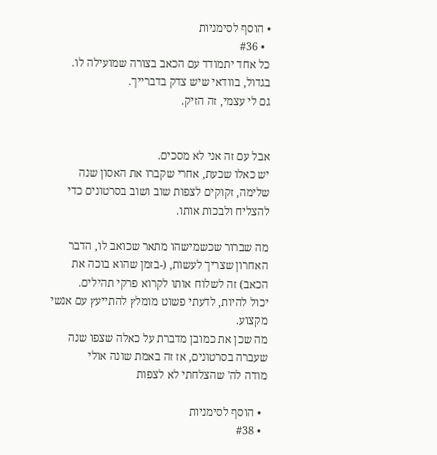• הוסף לסימניות
  • #36
כל אחד יתמודד עם הכאב בצורה שמועילה לו.
בגדול, בוודאי שיש צדק בדברייך.
גם לי עצמי, זה הזיק.


אבל עם זה אני לא מסכים.
יש כאלו שכעת, אחרי שקברו את האסון שנה שלימה, זקוקים לצפות שוב ושוב בסרטונים כדי להצליח ולבכות אותו.

מה שברור שכשמישהו מתאר שכואב לו, הדבר האחרון שצריך לעשות, (-בזמן שהוא בוכה את הכאב) זה לשלוח אותו לקרוא פרקי תהילים.
יכול להיות, לדעתי פשוט מומלץ להתייעץ עם אנשי מקצוע.
מה שכן את כמובן מדברת על כאלה שצפו שנה שעברה בסרטונים, אז זה באמת שונה אולי
מודה לה' שהצלחתי לא לצפות

  • הוסף לסימניות
  • #38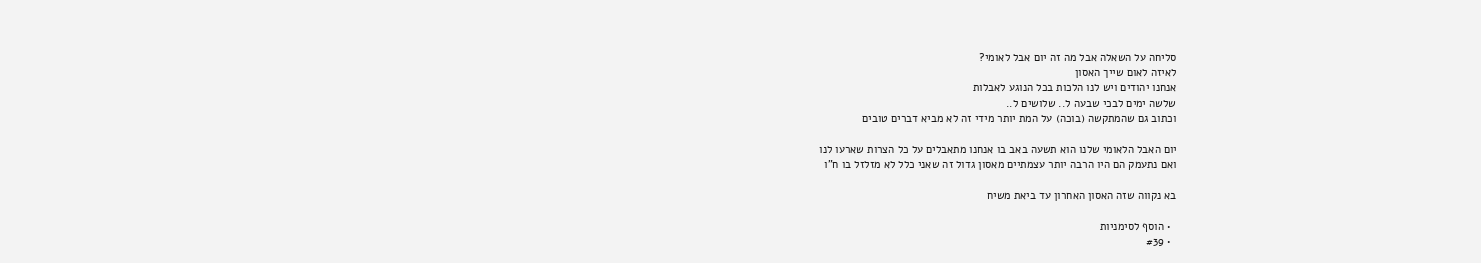סליחה על השאלה אבל מה זה יום אבל לאומי?
לאיזה לאום שייך האסון
אנחנו יהודים ויש לנו הלכות בכל הנוגע לאבלות
שלשה ימים לבכי שבעה ל.. שלושים ל..
וכתוב גם שהמתקשה (בוכה) על המת יותר מידי זה לא מביא דברים טובים

יום האבל הלאומי שלנו הוא תשעה באב בו אנחנו מתאבלים על כל הצרות שארעו לנו
ואם נתעמק הם היו הרבה יותר עצמתיים מאסון גדול זה שאני כלל לא מזלזל בו ח"ו

בא נקווה שזה האסון האחרון עד ביאת משיח

  • הוסף לסימניות
  • #39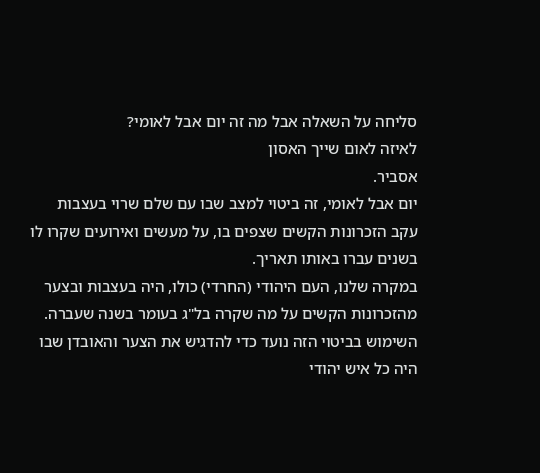סליחה על השאלה אבל מה זה יום אבל לאומי?
לאיזה לאום שייך האסון
אסביר.
יום אבל לאומי, זה ביטוי למצב שבו עם שלם שרוי בעצבות עקב הזכרונות הקשים שצפים בו, על מעשים ואירועים שקרו לו בשנים עברו באותו תאריך.
במקרה שלנו, העם היהודי (החרדי) כולו, היה בעצבות ובצער מהזכרונות הקשים על מה שקרה בל"ג בעומר בשנה שעברה.
השימוש בביטוי הזה נועד כדי להדגיש את הצער והאובדן שבו היה כל איש יהודי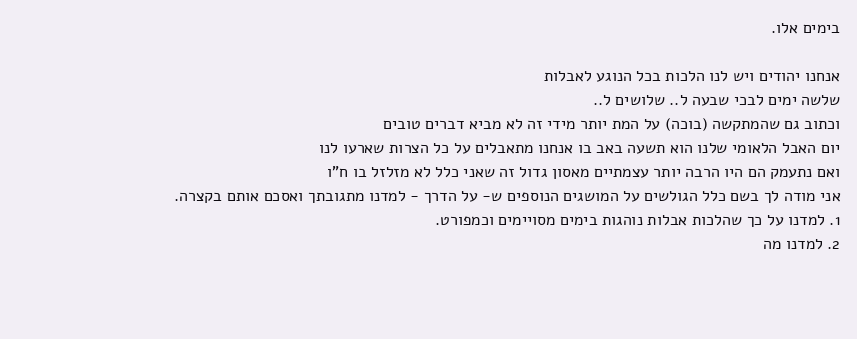בימים אלו.

אנחנו יהודים ויש לנו הלכות בכל הנוגע לאבלות
שלשה ימים לבכי שבעה ל.. שלושים ל..
וכתוב גם שהמתקשה (בוכה) על המת יותר מידי זה לא מביא דברים טובים
יום האבל הלאומי שלנו הוא תשעה באב בו אנחנו מתאבלים על כל הצרות שארעו לנו
ואם נתעמק הם היו הרבה יותר עצמתיים מאסון גדול זה שאני כלל לא מזלזל בו ח"ו
אני מודה לך בשם כלל הגולשים על המושגים הנוספים ש- על הדרך - למדנו מתגובתך ואסכם אותם בקצרה.
1. למדנו על כך שהלכות אבלות נוהגות בימים מסויימים וכמפורט.
2. למדנו מה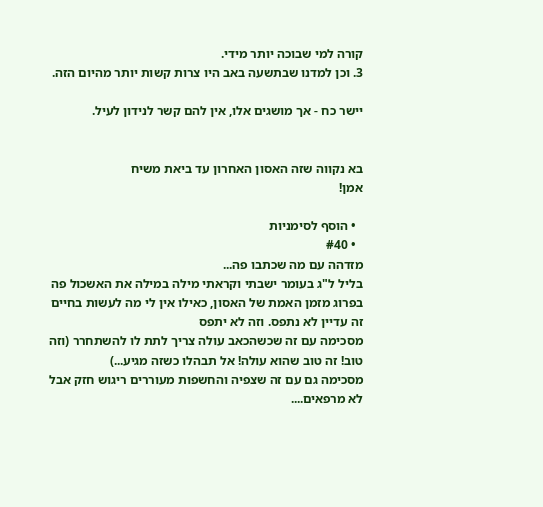קורה למי שבוכה יותר מידי.
3. וכן למדנו שבתשעה באב היו צרות קשות יותר מהיום הזה.

יישר כח - אך מושגים אלו, אין להם קשר לנידון לעיל.


בא נקווה שזה האסון האחרון עד ביאת משיח
אמן!

  • הוסף לסימניות
  • #40
מזדהה עם מה שכתבו פה...
בליל ל"ג בעומר ישבתי וקראתי מילה במילה את האשכול פה בפרוג מזמן האמת של האסון, כאילו אין לי מה לעשות בחיים
זה עדיין לא נתפס. וזה לא יתפס
מסכימה עם זה שכשהכאב עולה צריך לתת לו להשתחרר (וזה טוב! זה טוב שהוא עולה! אל תבהלו כשזה מגיע...)
מסכימה גם עם זה שצפיה והחשפות מעוררים ריגוש חזק אבל לא מרפאים....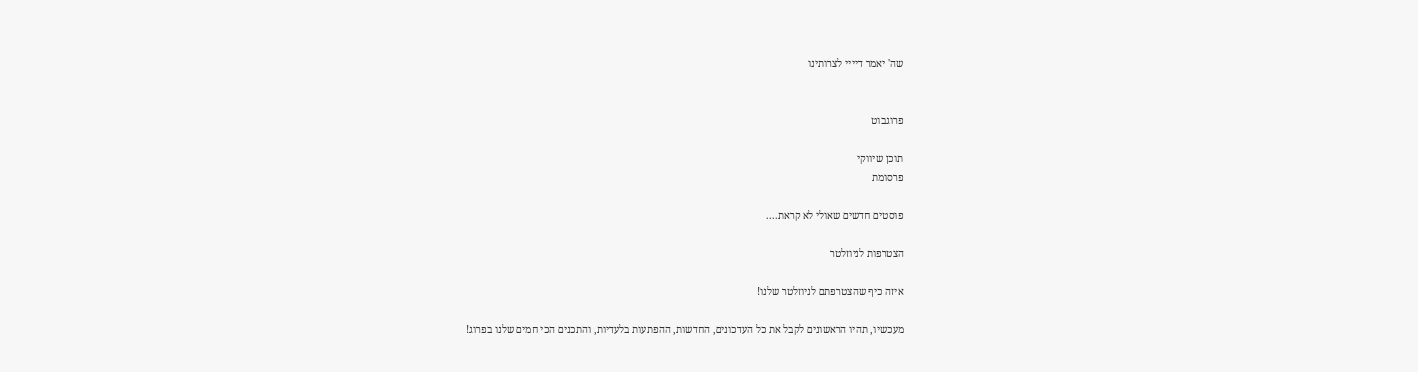שה' יאמר דיייי לצרותינו


פרוגבוט

תוכן שיווקי
פרסומת

פוסטים חדשים שאולי לא קראת....

הצטרפות לניוזלטר

איזה כיף שהצטרפתם לניוזלטר שלנו!

מעכשיו, תהיו הראשונים לקבל את כל העדכונים, החדשות, ההפתעות בלעדיות, והתכנים הכי חמים שלנו בפרוג!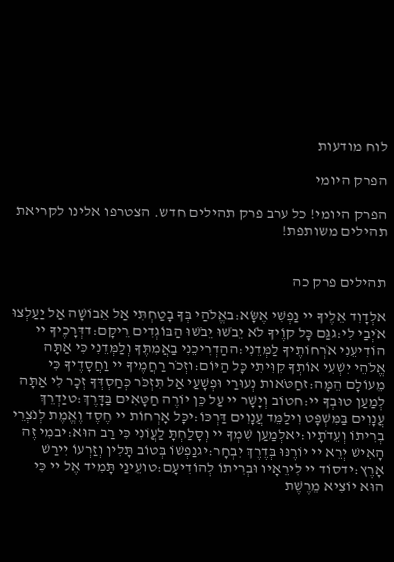לוח מודעות

הפרק היומי

הפרק היומי! כל ערב פרק תהילים חדש. הצטרפו אלינו לקריאת תהילים משותפת!


תהילים פרק כה

אלְדָוִד אֵלֶיךָ יי נַפְשִׁי אֶשָּׂא:באֱלֹהַי בְּךָ בָטַחְתִּי אַל אֵבוֹשָׁה אַל יַעַלְצוּ אֹיְבַי לִי:גגַּם כָּל קוֶֹיךָ לֹא יֵבֹשׁוּ יֵבֹשׁוּ הַבּוֹגְדִים רֵיקָם:דדְּרָכֶיךָ יי הוֹדִיעֵנִי אֹרְחוֹתֶיךָ לַמְּדֵנִי:ההַדְרִיכֵנִי בַאֲמִתֶּךָ וְלַמְּדֵנִי כִּי אַתָּה אֱלֹהֵי יִשְׁעִי אוֹתְךָ קִוִּיתִי כָּל הַיּוֹם:וזְכֹר רַחֲמֶיךָ יי וַחֲסָדֶיךָ כִּי מֵעוֹלָם הֵמָּה:זחַטֹּאות נְעוּרַי וּפְשָׁעַי אַל תִּזְכֹּר כְּחַסְדְּךָ זְכָר לִי אַתָּה לְמַעַן טוּבְךָ יי:חטוֹב וְיָשָׁר יי עַל כֵּן יוֹרֶה חַטָּאִים בַּדָּרֶךְ:טיַדְרֵךְ עֲנָוִים בַּמִּשְׁפָּט וִילַמֵּד עֲנָוִים דַּרְכּוֹ:יכָּל אָרְחוֹת יי חֶסֶד וֶאֱמֶת לְנֹצְרֵי בְרִיתוֹ וְעֵדֹתָיו:יאלְמַעַן שִׁמְךָ יי וְסָלַחְתָּ לַעֲוֹנִי כִּי רַב הוּא:יבמִי זֶה הָאִישׁ יְרֵא יי יוֹרֶנּוּ בְּדֶרֶךְ יִבְחָר:יגנַפְשׁוֹ בְּטוֹב תָּלִין וְזַרְעוֹ יִירַשׁ אָרֶץ:ידסוֹד יי לִירֵאָיו וּבְרִיתוֹ לְהוֹדִיעָם:טועֵינַי תָּמִיד אֶל יי כִּי הוּא יוֹצִיא מֵרֶשֶׁת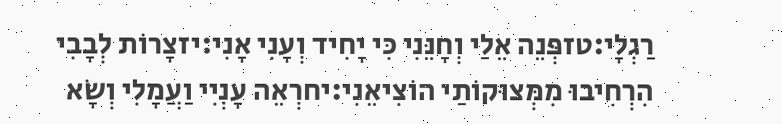רַגְלָי:טזפְּנֵה אֵלַי וְחָנֵּנִי כִּי יָחִיד וְעָנִי אָנִי:יזצָרוֹת לְבָבִי הִרְחִיבוּ מִמְּצוּקוֹתַי הוֹצִיאֵנִי:יחרְאֵה עָנְיִי וַעֲמָלִי וְשָׂא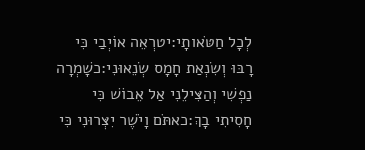לְכָל חַטֹּאותָי:יטרְאֵה אוֹיְבַי כִּי רָבּוּ וְשִׂנְאַת חָמָס שְׂנֵאוּנִי:כשָׁמְרָה נַפְשִׁי וְהַצִּילֵנִי אַל אֵבוֹשׁ כִּי חָסִיתִי בָךְ:כאתֹּם וָיֹשֶׁר יִצְּרוּנִי כִּי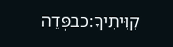קִוִּיתִיךָ:כבפְּדֵה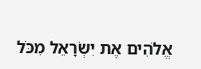אֱלֹהִים אֶת יִשְׂרָאֵל מִכֹּל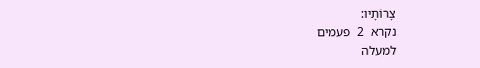צָרוֹתָיו:
נקרא  2  פעמים
למעלה